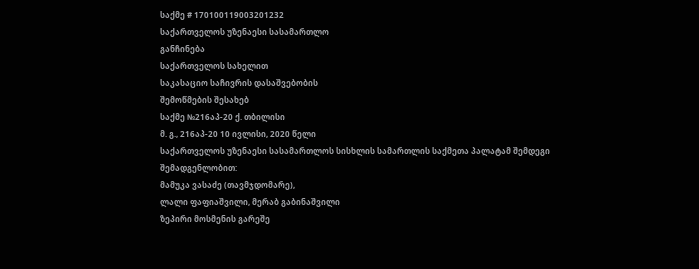საქმე # 170100119003201232
საქართველოს უზენაესი სასამართლო
განჩინება
საქართველოს სახელით
საკასაციო საჩივრის დასაშვებობის
შემოწმების შესახებ
საქმე №216აპ-20 ქ. თბილისი
მ. გ., 216აპ-20 10 ივლისი, 2020 წელი
საქართველოს უზენაესი სასამართლოს სისხლის სამართლის საქმეთა პალატამ შემდეგი შემადგენლობით:
მამუკა ვასაძე (თავმჯდომარე),
ლალი ფაფიაშვილი, მერაბ გაბინაშვილი
ზეპირი მოსმენის გარეშე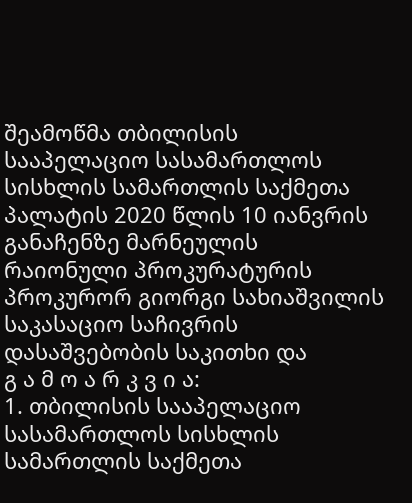შეამოწმა თბილისის სააპელაციო სასამართლოს სისხლის სამართლის საქმეთა პალატის 2020 წლის 10 იანვრის განაჩენზე მარნეულის რაიონული პროკურატურის პროკურორ გიორგი სახიაშვილის საკასაციო საჩივრის დასაშვებობის საკითხი და
გ ა მ ო ა რ კ ვ ი ა:
1. თბილისის სააპელაციო სასამართლოს სისხლის სამართლის საქმეთა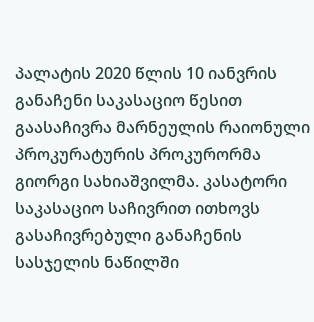პალატის 2020 წლის 10 იანვრის განაჩენი საკასაციო წესით გაასაჩივრა მარნეულის რაიონული პროკურატურის პროკურორმა გიორგი სახიაშვილმა. კასატორი საკასაციო საჩივრით ითხოვს გასაჩივრებული განაჩენის სასჯელის ნაწილში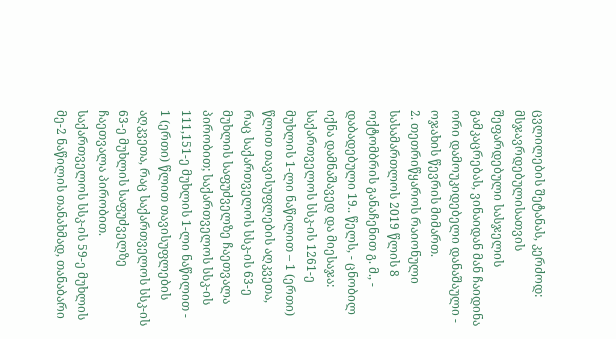ცვლილების შეტანას, კერძოდ: მსჯავრდებულისათვის შეფარდებული სასჯელის გამკაცრებას, ვინაიდან მან ჩაიდინა ორი დამოუკიდებელი დანაშაული - ოჯახის წევრის მიმართ.
2. თეთრიწყაროს რაიონული სასამართლოს 2019 წლის 8 ოქტომბრის განაჩენით გ. მ., - დაბადებული 19.. წელს, - ცნობილ იქნა დამნაშავედ და მიესაჯა: საქართველოს სსკ-ის 1261-ე მუხლის 1-ლი ნაწილით – 1 (ერთი) წლით თავისუფლების აღკვეთა, რაც საქართველოს სსკ-ის 63-ე მუხლის საფუძველზე ჩაეთვალა პირობით; საქართველოს სსკ-ის 111,151-ე მუხლის 1-ლი ნაწილით - 1 (ერთი) წლით თავისუფლების აღკვეთა, რაც საქართველოს სსკ-ის 63-ე მუხლის საფუძველზე ჩაეთვალა პირობით.
საქართველოს სსკ-ის 59-ე მუხლის მე-2 ნაწილის თანახმად, თანაბარი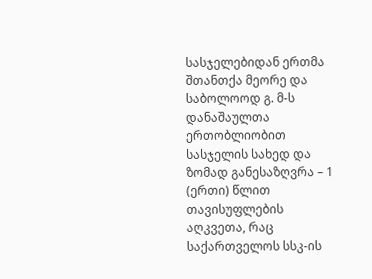სასჯელებიდან ერთმა შთანთქა მეორე და საბოლოოდ გ. მ-ს დანაშაულთა ერთობლიობით სასჯელის სახედ და ზომად განესაზღვრა – 1 (ერთი) წლით თავისუფლების აღკვეთა, რაც საქართველოს სსკ-ის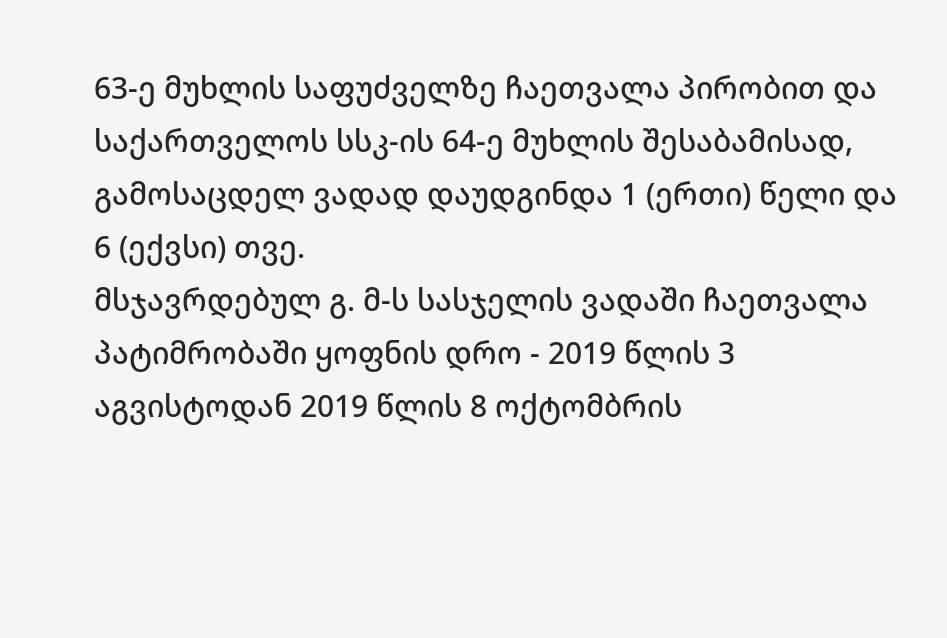63-ე მუხლის საფუძველზე ჩაეთვალა პირობით და საქართველოს სსკ-ის 64-ე მუხლის შესაბამისად, გამოსაცდელ ვადად დაუდგინდა 1 (ერთი) წელი და 6 (ექვსი) თვე.
მსჯავრდებულ გ. მ-ს სასჯელის ვადაში ჩაეთვალა პატიმრობაში ყოფნის დრო - 2019 წლის 3 აგვისტოდან 2019 წლის 8 ოქტომბრის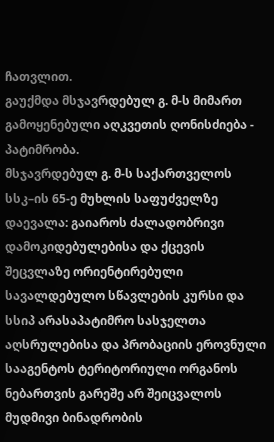ჩათვლით.
გაუქმდა მსჯავრდებულ გ. მ-ს მიმართ გამოყენებული აღკვეთის ღონისძიება - პატიმრობა.
მსჯავრდებულ გ. მ-ს საქართველოს სსკ–ის 65-ე მუხლის საფუძველზე დაევალა: გაიაროს ძალადობრივი დამოკიდებულებისა და ქცევის შეცვლაზე ორიენტირებული სავალდებულო სწავლების კურსი და სსიპ არასაპატიმრო სასჯელთა აღსრულებისა და პრობაციის ეროვნული სააგენტოს ტერიტორიული ორგანოს ნებართვის გარეშე არ შეიცვალოს მუდმივი ბინადრობის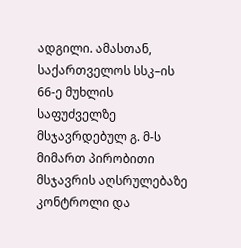ადგილი. ამასთან, საქართველოს სსკ–ის 66-ე მუხლის საფუძველზე მსჯავრდებულ გ. მ-ს მიმართ პირობითი მსჯავრის აღსრულებაზე კონტროლი და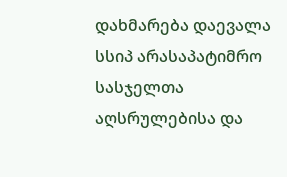დახმარება დაევალა სსიპ არასაპატიმრო სასჯელთა აღსრულებისა და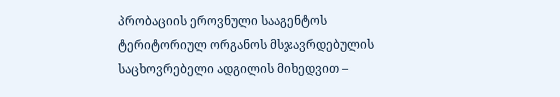პრობაციის ეროვნული სააგენტოს ტერიტორიულ ორგანოს მსჯავრდებულის საცხოვრებელი ადგილის მიხედვით –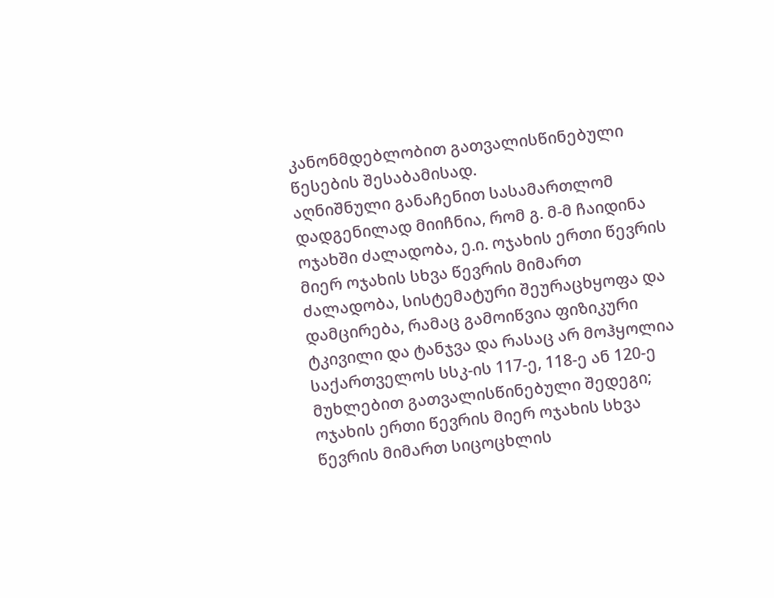კანონმდებლობით გათვალისწინებული წესების შესაბამისად.
აღნიშნული განაჩენით სასამართლომ დადგენილად მიიჩნია, რომ გ. მ-მ ჩაიდინა ოჯახში ძალადობა, ე.ი. ოჯახის ერთი წევრის მიერ ოჯახის სხვა წევრის მიმართ ძალადობა, სისტემატური შეურაცხყოფა და დამცირება, რამაც გამოიწვია ფიზიკური ტკივილი და ტანჯვა და რასაც არ მოჰყოლია საქართველოს სსკ-ის 117-ე, 118-ე ან 120-ე მუხლებით გათვალისწინებული შედეგი; ოჯახის ერთი წევრის მიერ ოჯახის სხვა წევრის მიმართ სიცოცხლის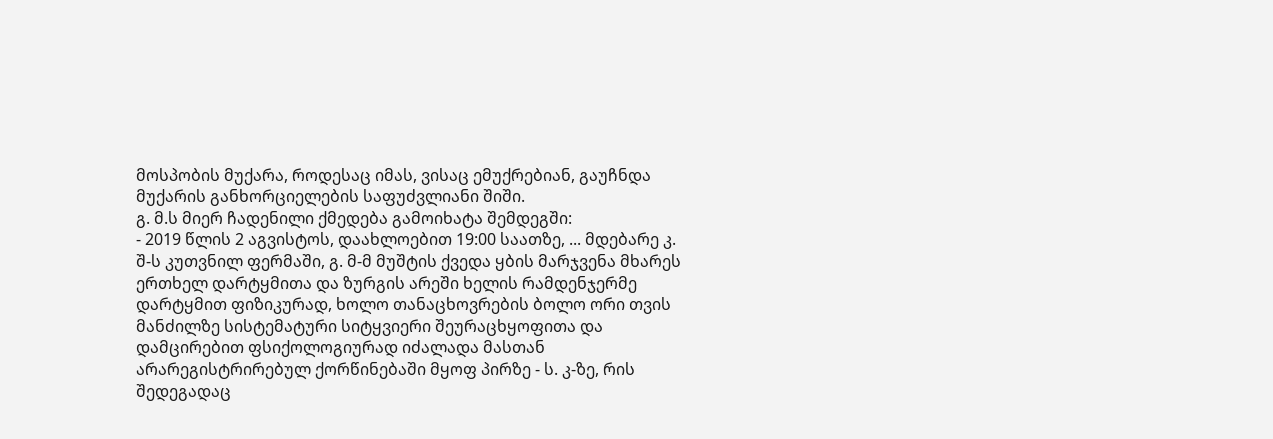მოსპობის მუქარა, როდესაც იმას, ვისაც ემუქრებიან, გაუჩნდა მუქარის განხორციელების საფუძვლიანი შიში.
გ. მ.ს მიერ ჩადენილი ქმედება გამოიხატა შემდეგში:
- 2019 წლის 2 აგვისტოს, დაახლოებით 19:00 საათზე, ... მდებარე კ. შ-ს კუთვნილ ფერმაში, გ. მ-მ მუშტის ქვედა ყბის მარჯვენა მხარეს ერთხელ დარტყმითა და ზურგის არეში ხელის რამდენჯერმე დარტყმით ფიზიკურად, ხოლო თანაცხოვრების ბოლო ორი თვის მანძილზე სისტემატური სიტყვიერი შეურაცხყოფითა და დამცირებით ფსიქოლოგიურად იძალადა მასთან არარეგისტრირებულ ქორწინებაში მყოფ პირზე - ს. კ-ზე, რის შედეგადაც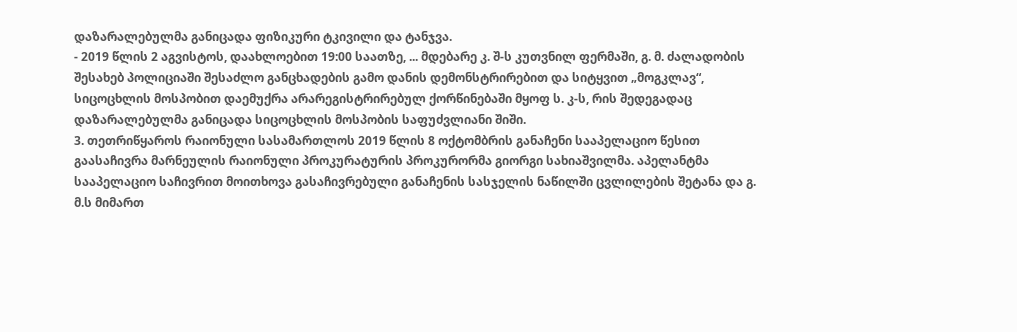დაზარალებულმა განიცადა ფიზიკური ტკივილი და ტანჯვა.
- 2019 წლის 2 აგვისტოს, დაახლოებით 19:00 საათზე, ... მდებარე კ. შ-ს კუთვნილ ფერმაში, გ. მ. ძალადობის შესახებ პოლიციაში შესაძლო განცხადების გამო დანის დემონსტრირებით და სიტყვით „მოგკლავ“, სიცოცხლის მოსპობით დაემუქრა არარეგისტრირებულ ქორწინებაში მყოფ ს. კ-ს, რის შედეგადაც დაზარალებულმა განიცადა სიცოცხლის მოსპობის საფუძვლიანი შიში.
3. თეთრიწყაროს რაიონული სასამართლოს 2019 წლის 8 ოქტომბრის განაჩენი სააპელაციო წესით გაასაჩივრა მარნეულის რაიონული პროკურატურის პროკურორმა გიორგი სახიაშვილმა. აპელანტმა სააპელაციო საჩივრით მოითხოვა გასაჩივრებული განაჩენის სასჯელის ნაწილში ცვლილების შეტანა და გ. მ.ს მიმართ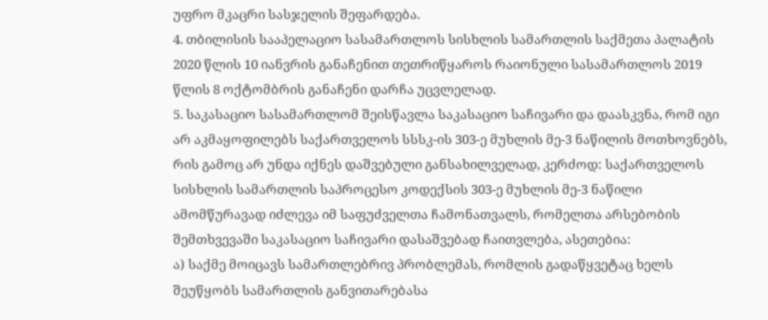უფრო მკაცრი სასჯელის შეფარდება.
4. თბილისის სააპელაციო სასამართლოს სისხლის სამართლის საქმეთა პალატის 2020 წლის 10 იანვრის განაჩენით თეთრიწყაროს რაიონული სასამართლოს 2019 წლის 8 ოქტომბრის განაჩენი დარჩა უცვლელად.
5. საკასაციო სასამართლომ შეისწავლა საკასაციო საჩივარი და დაასკვნა, რომ იგი არ აკმაყოფილებს საქართველოს სსსკ-ის 303-ე მუხლის მე-3 ნაწილის მოთხოვნებს, რის გამოც არ უნდა იქნეს დაშვებული განსახილველად, კერძოდ: საქართველოს სისხლის სამართლის საპროცესო კოდექსის 303-ე მუხლის მე-3 ნაწილი ამომწურავად იძლევა იმ საფუძველთა ჩამონათვალს, რომელთა არსებობის შემთხვევაში საკასაციო საჩივარი დასაშვებად ჩაითვლება, ასეთებია:
ა) საქმე მოიცავს სამართლებრივ პრობლემას, რომლის გადაწყვეტაც ხელს შეუწყობს სამართლის განვითარებასა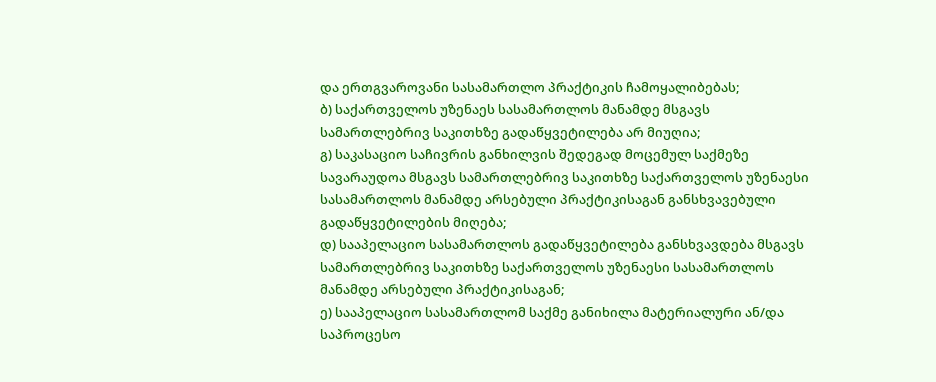და ერთგვაროვანი სასამართლო პრაქტიკის ჩამოყალიბებას;
ბ) საქართველოს უზენაეს სასამართლოს მანამდე მსგავს სამართლებრივ საკითხზე გადაწყვეტილება არ მიუღია;
გ) საკასაციო საჩივრის განხილვის შედეგად მოცემულ საქმეზე სავარაუდოა მსგავს სამართლებრივ საკითხზე საქართველოს უზენაესი სასამართლოს მანამდე არსებული პრაქტიკისაგან განსხვავებული გადაწყვეტილების მიღება;
დ) სააპელაციო სასამართლოს გადაწყვეტილება განსხვავდება მსგავს სამართლებრივ საკითხზე საქართველოს უზენაესი სასამართლოს მანამდე არსებული პრაქტიკისაგან;
ე) სააპელაციო სასამართლომ საქმე განიხილა მატერიალური ან/და საპროცესო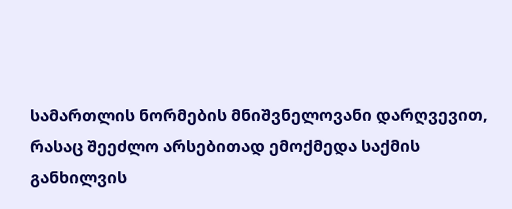სამართლის ნორმების მნიშვნელოვანი დარღვევით, რასაც შეეძლო არსებითად ემოქმედა საქმის განხილვის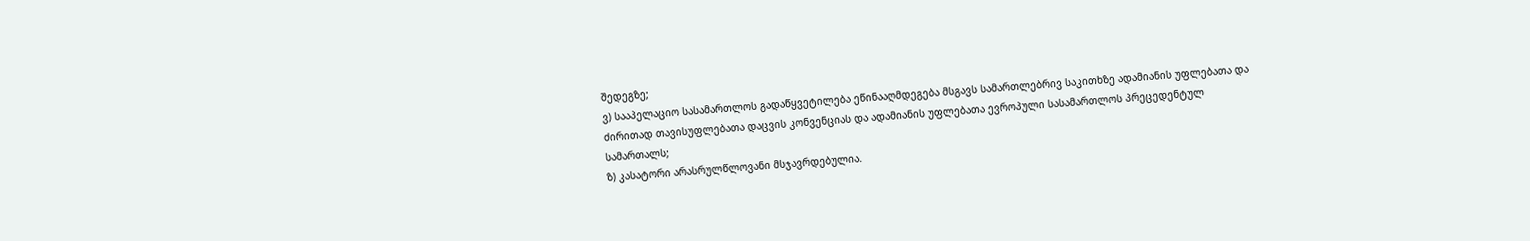შედეგზე;
ვ) სააპელაციო სასამართლოს გადაწყვეტილება ეწინააღმდეგება მსგავს სამართლებრივ საკითხზე ადამიანის უფლებათა და ძირითად თავისუფლებათა დაცვის კონვენციას და ადამიანის უფლებათა ევროპული სასამართლოს პრეცედენტულ სამართალს;
ზ) კასატორი არასრულწლოვანი მსჯავრდებულია.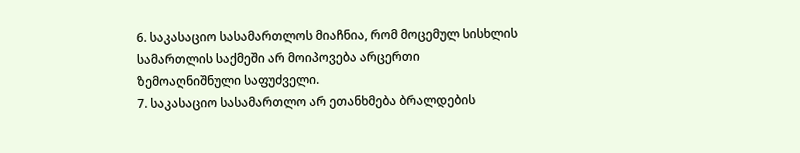6. საკასაციო სასამართლოს მიაჩნია, რომ მოცემულ სისხლის სამართლის საქმეში არ მოიპოვება არცერთი ზემოაღნიშნული საფუძველი.
7. საკასაციო სასამართლო არ ეთანხმება ბრალდების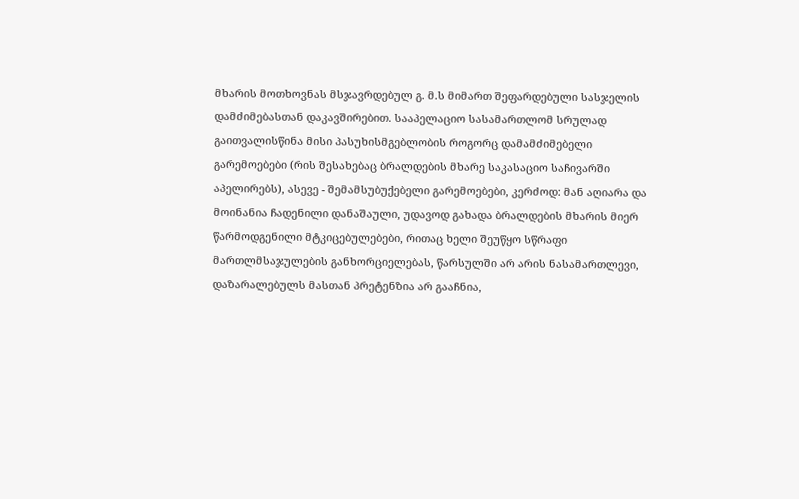მხარის მოთხოვნას მსჯავრდებულ გ. მ.ს მიმართ შეფარდებული სასჯელის დამძიმებასთან დაკავშირებით. სააპელაციო სასამართლომ სრულად გაითვალისწინა მისი პასუხისმგებლობის როგორც დამამძიმებელი გარემოებები (რის შესახებაც ბრალდების მხარე საკასაციო საჩივარში აპელირებს), ასევე - შემამსუბუქებელი გარემოებები, კერძოდ: მან აღიარა და მოინანია ჩადენილი დანაშაული, უდავოდ გახადა ბრალდების მხარის მიერ წარმოდგენილი მტკიცებულებები, რითაც ხელი შეუწყო სწრაფი მართლმსაჯულების განხორციელებას, წარსულში არ არის ნასამართლევი, დაზარალებულს მასთან პრეტენზია არ გააჩნია,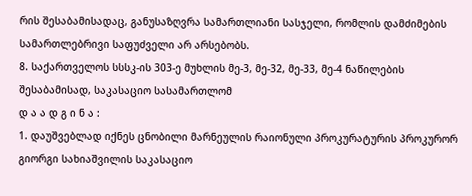რის შესაბამისადაც, განუსაზღვრა სამართლიანი სასჯელი, რომლის დამძიმების სამართლებრივი საფუძველი არ არსებობს.
8. საქართველოს სსსკ-ის 303-ე მუხლის მე-3, მე-32, მე-33, მე-4 ნაწილების შესაბამისად, საკასაციო სასამართლომ
დ ა ა დ გ ი ნ ა :
1. დაუშვებლად იქნეს ცნობილი მარნეულის რაიონული პროკურატურის პროკურორ გიორგი სახიაშვილის საკასაციო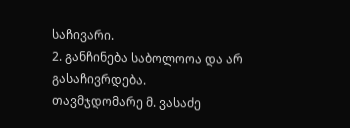საჩივარი.
2. განჩინება საბოლოოა და არ გასაჩივრდება.
თავმჯდომარე მ. ვასაძე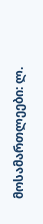მოსამართლეები: ლ.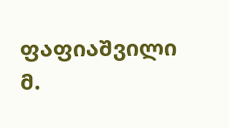ფაფიაშვილი
მ.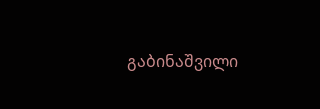გაბინაშვილი